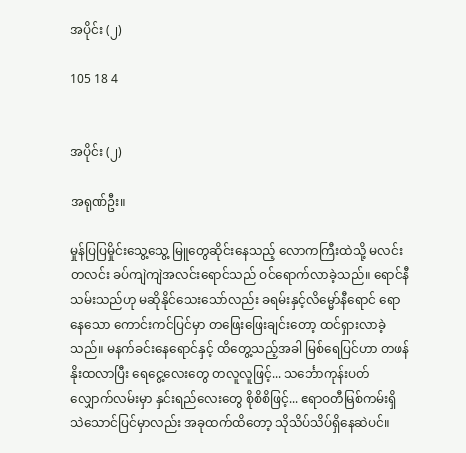အပိုင်း (၂)

105 18 4


အပိုင်း (၂)

အရုဏ်ဦး။

မှုန်ပြပြမှိုင်းသွေ့သွေ့ မြူတွေဆိုင်းနေသည့် လောကကြီးထဲသို့ မလင်းတလင်း ခပ်ကျဲကျဲအလင်းရောင်သည် ဝင်ရောက်လာခဲ့သည်။ ရောင်နီသမ်းသည်ဟု မဆိုနိုင်သေးသော်လည်း ခရမ်းနှင့်လိမ္မော်နီရောင် ရောနေသော ကောင်းကင်ပြင်မှာ တဖြေးဖြေးချင်းတော့ ထင်ရှားလာခဲ့သည်။ မနက်ခင်းနေရောင်နှင့် ထိတွေ့သည့်အခါ မြစ်ရေပြင်ဟာ တဖန်နိုးထလာပြီး ရေငွေ့လေးတွေ တလူလူဖြင့်... သင်္ဘောကုန်းပတ် လျှောက်လမ်းမှာ နှင်းရည်လေးတွေ စိုစိစိဖြင့်... ဧရာဝတီမြစ်ကမ်းရှိ သဲသောင်ပြင်မှာလည်း အခုထက်ထိတော့ သိုသိပ်သိပ်ရှိနေဆဲပင်။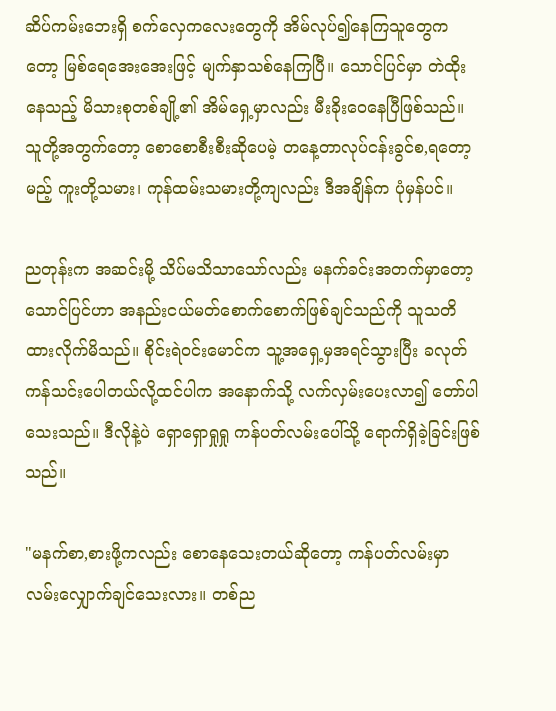ဆိပ်ကမ်းဘေးရှိ စက်လှေကလေးတွေကို အိမ်လုပ်၍နေကြသူတွေကတော့ မြစ်ရေအေးအေးဖြင့် မျက်နှာသစ်နေကြပြီ။ သောင်ပြင်မှာ တဲထိုးနေသည့် မိသားစုတစ်ချို့၏ အိမ်ရှေ့မှာလည်း မီးခိုးဝေနေပြီဖြစ်သည်။ သူတို့အတွက်တော့ စောစောစီးစီးဆိုပေမဲ့ တနေ့တာလုပ်ငန်းခွင်စ,ရတော့မည့် ကူးတို့သမား၊ ကုန်ထမ်းသမားတို့ကျလည်း ဒီအချိန်က ပုံမှန်ပင်။

ညတုန်းက အဆင်းမို့ သိပ်မသိသာသော်လည်း မနက်ခင်းအတက်မှာတော့ သောင်ပြင်ဟာ အနည်းငယ်မတ်စောက်စောက်ဖြစ်ချင်သည်ကို သူသတိထားလိုက်မိသည်။ စိုင်းရဲဝင်းမောင်က သူ့အရှေ့မှအရင်သွားပြီး ခလုတ်ကန်သင်းပေါတယ်လို့ထင်ပါက အနောက်သို့ လက်လှမ်းပေးလာ၍ တော်ပါသေးသည်။ ဒီလိုနဲ့ပဲ ရှောရှောရှုရှု ကန်ပတ်လမ်းပေါ်သို့ ရောက်ရှိခဲ့ခြင်းဖြစ်သည်။

"မနက်စာ,စားဖို့ကလည်း စောနေသေးတယ်ဆိုတော့ ကန်ပတ်လမ်းမှာ လမ်းလျှောက်ချင်သေးလား။ တစ်ည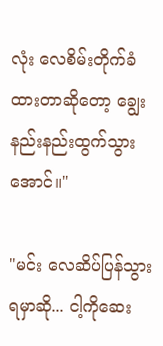လုံး လေစိမ်းတိုက်ခံထားတာဆိုတော့ ချွေးနည်းနည်းထွက်သွားအောင်။"

"မင်း လေဆိပ်ပြန်သွားရမှာဆို... ငါ့ကိုဆေး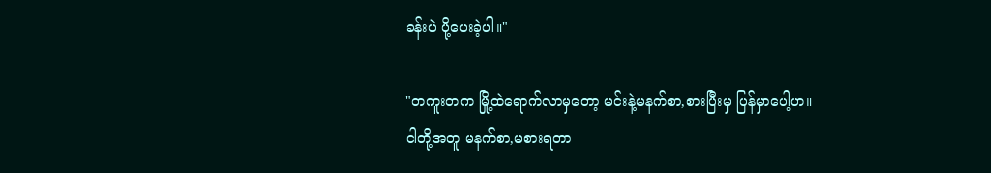ခန်းပဲ ပို့ပေးခဲ့ပါ။"

"တကူးတက မြို့ထဲရောက်လာမှတော့ မင်းနဲ့မနက်စာ,စားပြီးမှ ပြန်မှာပေါ့‌ဟ။ ငါတို့အတူ မနက်စာ,မစားရတာ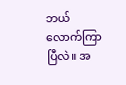ဘယ်လောက်ကြာပြီလဲ။ အ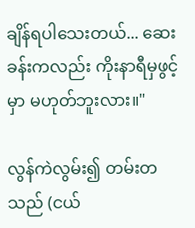ချိန်ရပါသေးတယ်... ဆေးခန်းကလည်း ကိုးနာရီမှဖွင့်မှာ မဟုတ်ဘူးလား။"

လွန်ကဲလွမ်း၍ တမ်းတသည် (ငယ်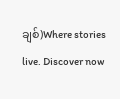ချစ်)Where stories live. Discover now